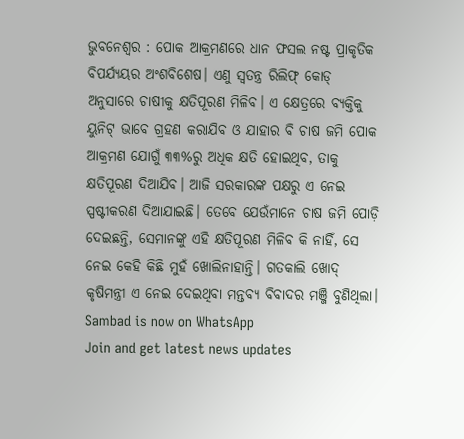ଭୁବନେଶ୍ୱର : ପୋକ ଆକ୍ରମଣରେ ଧାନ ଫସଲ ନଷ୍ଟ ପ୍ରାକୃତିକ ବିପର୍ଯ୍ୟୟର ଅଂଶବିଶେଷ। ଏଣୁ ସ୍ୱତନ୍ତ୍ର ରିଲିଫ୍ କୋଡ୍ ଅନୁସାରେ ଚାଷୀକୁ କ୍ଷତିପୂରଣ ମିଳିବ। ଏ କ୍ଷେତ୍ରରେ ବ୍ୟକ୍ତିକୁ ୟୁନିଟ୍ ଭାବେ ଗ୍ରହଣ କରାଯିବ ଓ ଯାହାର ବି ଚାଷ ଜମି ପୋକ ଆକ୍ରମଣ ଯୋଗୁଁ ୩୩%ରୁ ଅଧିକ କ୍ଷତି ହୋଇଥିବ, ତାକୁ କ୍ଷତିପୂରଣ ଦିଆଯିବ। ଆଜି ସରକାରଙ୍କ ପକ୍ଷରୁ ଏ ନେଇ ସ୍ପଷ୍ଟୀକରଣ ଦିଆଯାଇଛି। ତେବେ ଯେଉଁମାନେ ଚାଷ ଜମି ପୋଡ଼ି ଦେଇଛନ୍ତି, ସେମାନଙ୍କୁ ଏହି କ୍ଷତିପୂରଣ ମିଳିବ କି ନାହିଁ, ସେ ନେଇ କେହି କିଛି ମୁହଁ ଖୋଲିନାହାନ୍ତି। ଗତକାଲି ଖୋଦ୍ କୃଷିମନ୍ତ୍ରୀ ଏ ନେଇ ଦେଇଥିବା ମନ୍ତବ୍ୟ ବିବାଦର ମଞ୍ଜି ବୁଣିଥିଲା।
Sambad is now on WhatsApp
Join and get latest news updates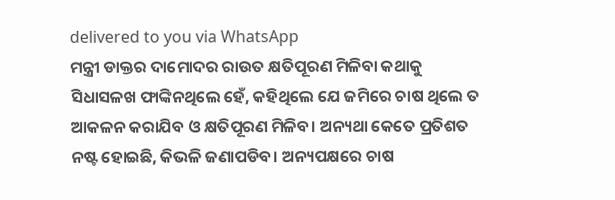delivered to you via WhatsApp
ମନ୍ତ୍ରୀ ଡାକ୍ତର ଦାମୋଦର ରାଉତ କ୍ଷତିପୂରଣ ମିଳିବା କଥାକୁ ସିଧାସଳଖ ଫାଙ୍କିନଥିଲେ ହେଁ, କହିଥିଲେ ଯେ ଜମିରେ ଚାଷ ଥିଲେ ତ ଆକଳନ କରାଯିବ ଓ କ୍ଷତିପୂରଣ ମିଳିବ। ଅନ୍ୟଥା କେତେ ପ୍ରତିଶତ ନଷ୍ଟ ହୋଇଛି, କିଭଳି ଜଣାପଡିବ। ଅନ୍ୟପକ୍ଷରେ ଚାଷ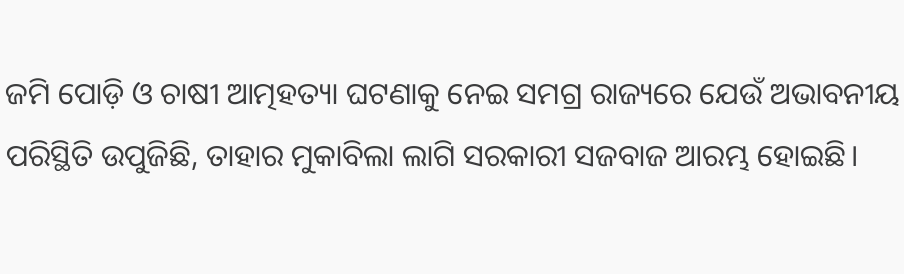ଜମି ପୋଡ଼ି ଓ ଚାଷୀ ଆତ୍ମହତ୍ୟା ଘଟଣାକୁ ନେଇ ସମଗ୍ର ରାଜ୍ୟରେ ଯେଉଁ ଅଭାବନୀୟ ପରିସ୍ଥିତି ଉପୁଜିଛି, ତାହାର ମୁକାବିଲା ଲାଗି ସରକାରୀ ସଜବାଜ ଆରମ୍ଭ ହୋଇଛି।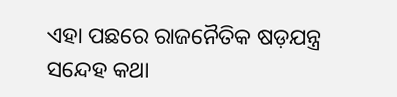ଏହା ପଛରେ ରାଜନୈତିକ ଷଡ଼ଯନ୍ତ୍ର ସନ୍ଦେହ କଥା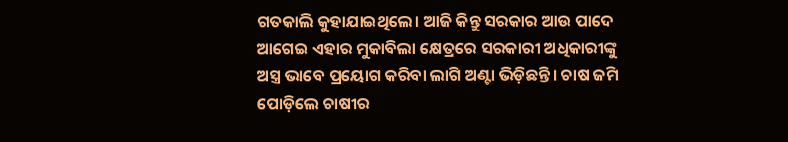ଗତକାଲି କୁହାଯାଇଥିଲେ। ଆଜି କିନ୍ତୁ ସରକାର ଆଉ ପାଦେ ଆଗେଇ ଏହାର ମୁକାବିଲା କ୍ଷେତ୍ରରେ ସରକାରୀ ଅଧିକାରୀଙ୍କୁ ଅସ୍ତ୍ର ଭାବେ ପ୍ରୟୋଗ କରିବା ଲାଗି ଅଣ୍ଟା ଭିଡ଼ିଛନ୍ତି। ଚାଷ ଜମି ପୋଡ଼ିଲେ ଚାଷୀର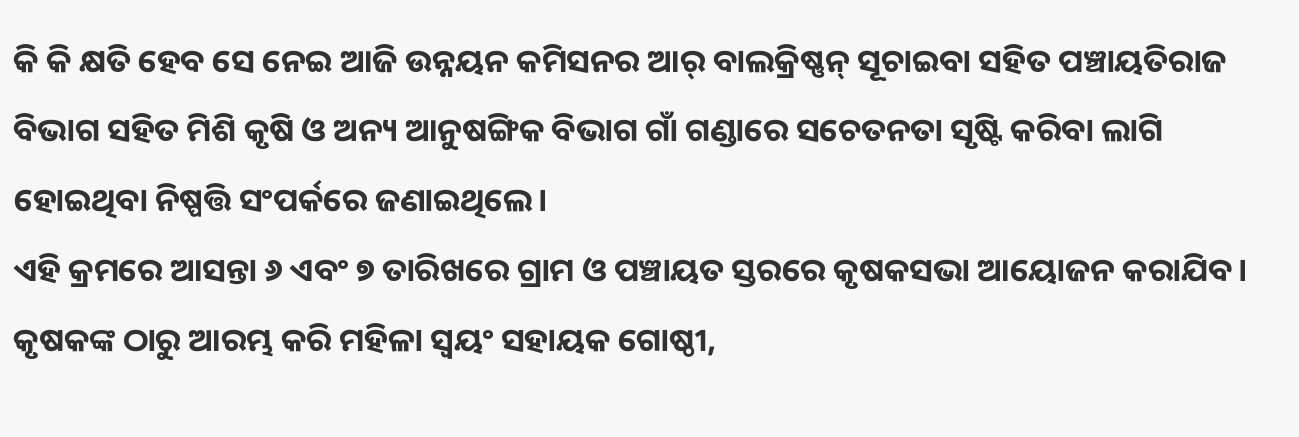କି କି କ୍ଷତି ହେବ ସେ ନେଇ ଆଜି ଉନ୍ନୟନ କମିସନର ଆର୍ ବାଲକ୍ରିଷ୍ଣନ୍ ସୂଚାଇବା ସହିତ ପଞ୍ଚାୟତିରାଜ ବିଭାଗ ସହିତ ମିଶି କୃଷି ଓ ଅନ୍ୟ ଆନୁଷଙ୍ଗିକ ବିଭାଗ ଗାଁ ଗଣ୍ଡାରେ ସଚେତନତା ସୃଷ୍ଟି କରିବା ଲାଗି ହୋଇଥିବା ନିଷ୍ପତ୍ତି ସଂପର୍କରେ ଜଣାଇଥିଲେ।
ଏହି କ୍ରମରେ ଆସନ୍ତା ୬ ଏବଂ ୭ ତାରିଖରେ ଗ୍ରାମ ଓ ପଞ୍ଚାୟତ ସ୍ତରରେ କୃଷକସଭା ଆୟୋଜନ କରାଯିବ। କୃଷକଙ୍କ ଠାରୁ ଆରମ୍ଭ କରି ମହିଳା ସ୍ୱୟଂ ସହାୟକ ଗୋଷ୍ଠୀ,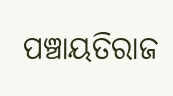ପଞ୍ଚାୟତିରାଜ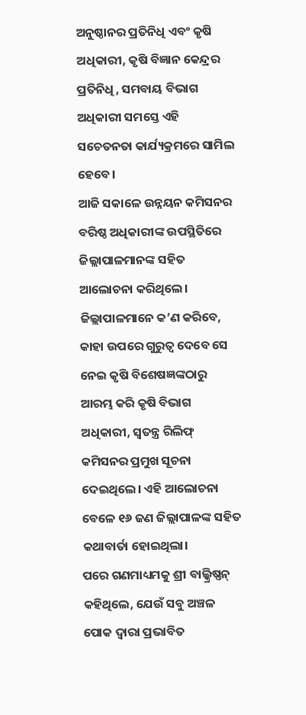ଅନୁଷ୍ଠାନର ପ୍ରତିନିଧି ଏବଂ କୃଷି ଅଧିକାରୀ, କୃଷି ବିଜ୍ଞାନ କେନ୍ଦ୍ରର ପ୍ରତିନିଧି, ସମବାୟ ବିଭାଗ ଅଧିକାରୀ ସମସ୍ତେ ଏହି ସଚେତନତା କାର୍ଯ୍ୟକ୍ରମରେ ସାମିଲ ହେବେ।
ଆଜି ସକାଳେ ଉନ୍ନୟନ କମିସନର ବରିଷ୍ଠ ଅଧିକାରୀଙ୍କ ଉପସ୍ଥିତିରେ ଜିଲ୍ଲାପାଳମାନଙ୍କ ସହିତ ଆଲୋଚନା କରିଥିଲେ। ଜିଲ୍ଲାପାଳମାନେ କ’ଣ କରିବେ, କାହା ଉପରେ ଗୁରୁତ୍ୱ ଦେବେ ସେ ନେଇ କୃଷି ବିଶେଷଜ୍ଞଙ୍କଠାରୁ ଆରମ୍ଭ କରି କୃଷି ବିଭାଗ ଅଧିକାରୀ, ସ୍ୱତନ୍ତ୍ର ରିଲିଫ୍ କମିସନର ପ୍ରମୁଖ ସୂଚନା ଦେଇଥିଲେ। ଏହି ଆଲୋଚନା ବେଳେ ୧୬ ଜଣ ଜିଲ୍ଲାପାଳଙ୍କ ସହିତ କଥାବାର୍ତା ହୋଇଥିଲା।
ପରେ ଗଣମାଧ୍ୟମକୁ ଶ୍ରୀ ବାଲ୍କ୍ରିଷ୍ଣନ୍ କହିଥିଲେ, ଯେଉଁ ସବୁ ଅଞ୍ଚଳ ପୋକ ଦ୍ୱାରା ପ୍ରଭାବିତ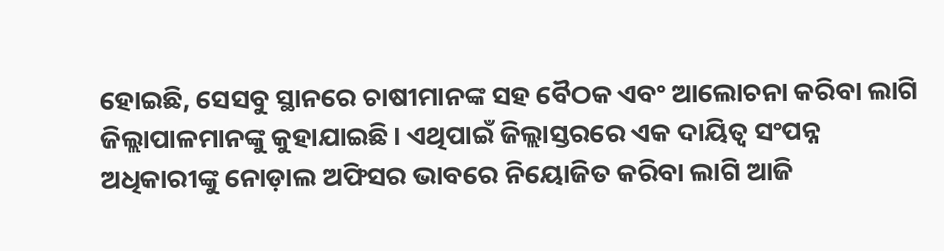ହୋଇଛି, ସେସବୁ ସ୍ଥାନରେ ଚାଷୀମାନଙ୍କ ସହ ବୈଠକ ଏବଂ ଆଲୋଚନା କରିବା ଲାଗି ଜିଲ୍ଲାପାଳମାନଙ୍କୁ କୁହାଯାଇଛି। ଏଥିପାଇଁ ଜିଲ୍ଲାସ୍ତରରେ ଏକ ଦାୟିତ୍ୱ ସଂପନ୍ନ ଅଧିକାରୀଙ୍କୁ ନୋଡ଼ାଲ ଅଫିସର ଭାବରେ ନିୟୋଜିତ କରିବା ଲାଗି ଆଜି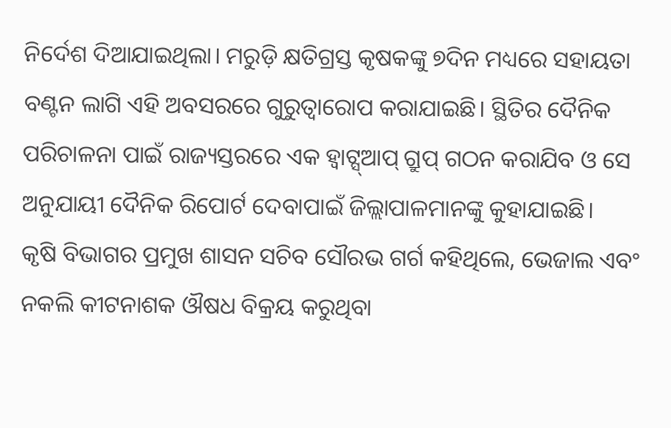ନିର୍ଦେଶ ଦିଆଯାଇଥିଲା। ମରୁଡ଼ି କ୍ଷତିଗ୍ରସ୍ତ କୃଷକଙ୍କୁ ୭ଦିନ ମଧ୍ୟରେ ସହାୟତା ବଣ୍ଟନ ଲାଗି ଏହି ଅବସରରେ ଗୁରୁତ୍ୱାରୋପ କରାଯାଇଛି। ସ୍ଥିତିର ଦୈନିକ ପରିଚାଳନା ପାଇଁ ରାଜ୍ୟସ୍ତରରେ ଏକ ହ୍ଵାଟ୍ସ୍ଆପ୍ ଗ୍ରୁପ୍ ଗଠନ କରାଯିବ ଓ ସେ ଅନୁଯାୟୀ ଦୈନିକ ରିପୋର୍ଟ ଦେବାପାଇଁ ଜିଲ୍ଲାପାଳମାନଙ୍କୁ କୁହାଯାଇଛି।
କୃଷି ବିଭାଗର ପ୍ରମୁଖ ଶାସନ ସଚିବ ସୌରଭ ଗର୍ଗ କହିଥିଲେ, ଭେଜାଲ ଏବଂ ନକଲି କୀଟନାଶକ ଔଷଧ ବିକ୍ରୟ କରୁଥିବା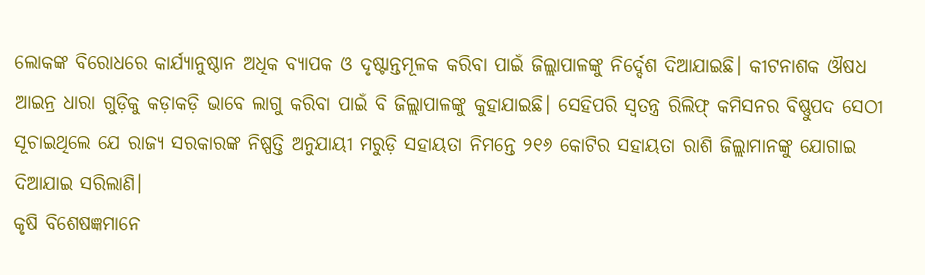ଲୋକଙ୍କ ବିରୋଧରେ କାର୍ଯ୍ୟାନୁଷ୍ଠାନ ଅଧିକ ବ୍ୟାପକ ଓ ଦୃଷ୍ଟାନ୍ତମୂଳକ କରିବା ପାଇଁ ଜିଲ୍ଲାପାଳଙ୍କୁ ନିର୍ଦ୍ଦେଶ ଦିଆଯାଇଛି। କୀଟନାଶକ ଔଷଧ ଆଇନ୍ର ଧାରା ଗୁଡ଼ିକୁ କଡ଼ାକଡ଼ି ଭାବେ ଲାଗୁ କରିବା ପାଇଁ ବି ଜିଲ୍ଲାପାଳଙ୍କୁ କୁହାଯାଇଛି। ସେହିପରି ସ୍ୱତନ୍ତ୍ର ରିଲିଫ୍ କମିସନର ବିଷ୍ଣୁପଦ ସେଠୀ ସୂଚାଇଥିଲେ ଯେ ରାଜ୍ୟ ସରକାରଙ୍କ ନିଷ୍ପତ୍ତି ଅନୁଯାୟୀ ମରୁଡ଼ି ସହାୟତା ନିମନ୍ତେ ୨୧୬ କୋଟିର ସହାୟତା ରାଶି ଜିଲ୍ଲାମାନଙ୍କୁ ଯୋଗାଇ ଦିଆଯାଇ ସରିଲାଣି।
କୃଷି ବିଶେଷଜ୍ଞମାନେ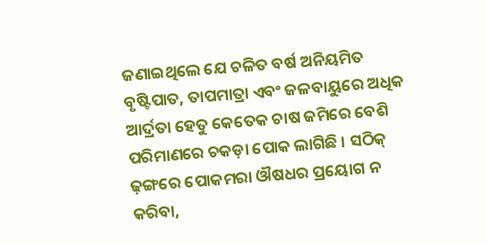ଜଣାଇଥିଲେ ଯେ ଚଳିତ ବର୍ଷ ଅନିୟମିତ ବୃଷ୍ଟିପାତ, ତାପମାତ୍ରା ଏବଂ ଜଳବାୟୁରେ ଅଧିକ ଆର୍ଦ୍ରତା ହେତୁ କେତେକ ଚାଷ ଜମିରେ ବେଶି ପରିମାଣରେ ଚକଡ଼ା ପୋକ ଲାଗିଛି । ସଠିକ୍ ଢ଼ଙ୍ଗରେ ପୋକମରା ଔଷଧର ପ୍ରୟୋଗ ନ କରିବା,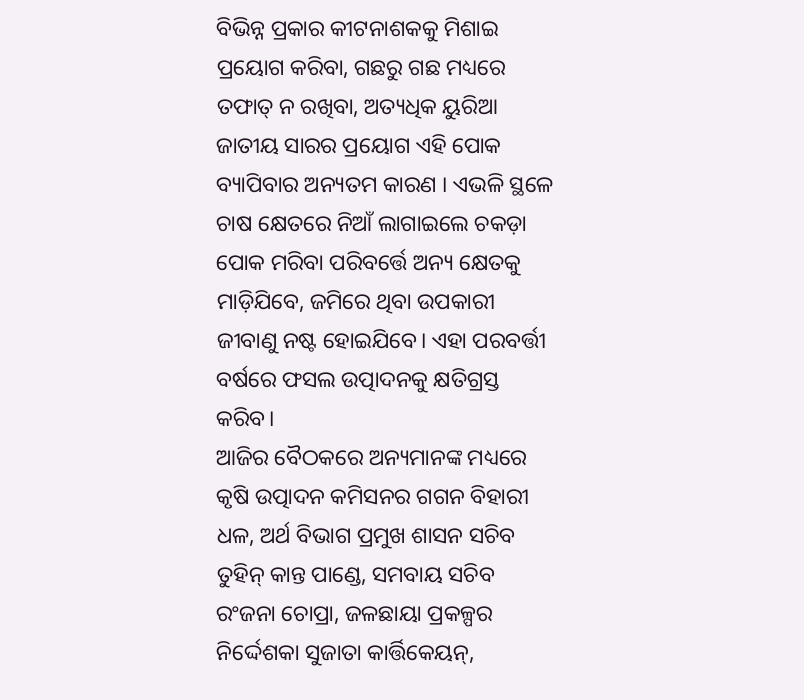ବିଭିନ୍ନ ପ୍ରକାର କୀଟନାଶକକୁ ମିଶାଇ ପ୍ରୟୋଗ କରିବା, ଗଛରୁ ଗଛ ମଧ୍ୟରେ ତଫାତ୍ ନ ରଖିବା, ଅତ୍ୟଧିକ ୟୁରିଆ ଜାତୀୟ ସାରର ପ୍ରୟୋଗ ଏହି ପୋକ ବ୍ୟାପିବାର ଅନ୍ୟତମ କାରଣ । ଏଭଳି ସ୍ଥଳେ ଚାଷ କ୍ଷେତରେ ନିଆଁ ଲାଗାଇଲେ ଚକଡ଼ା ପୋକ ମରିବା ପରିବର୍ତ୍ତେ ଅନ୍ୟ କ୍ଷେତକୁ ମାଡ଼ିଯିବେ, ଜମିରେ ଥିବା ଉପକାରୀ ଜୀବାଣୁ ନଷ୍ଟ ହୋଇଯିବେ। ଏହା ପରବର୍ତ୍ତୀ ବର୍ଷରେ ଫସଲ ଉତ୍ପାଦନକୁ କ୍ଷତିଗ୍ରସ୍ତ କରିବ।
ଆଜିର ବୈଠକରେ ଅନ୍ୟମାନଙ୍କ ମଧ୍ୟରେ କୃଷି ଉତ୍ପାଦନ କମିସନର ଗଗନ ବିହାରୀ ଧଳ, ଅର୍ଥ ବିଭାଗ ପ୍ରମୁଖ ଶାସନ ସଚିବ ତୁହିନ୍ କାନ୍ତ ପାଣ୍ଡେ, ସମବାୟ ସଚିବ ରଂଜନା ଚୋପ୍ରା, ଜଳଛାୟା ପ୍ରକଳ୍ପର ନିର୍ଦ୍ଦେଶକା ସୁଜାତା କାର୍ତ୍ତିକେୟନ୍,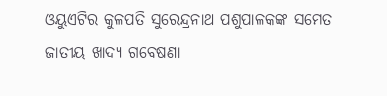ଓୟୁଏଟିର କୁଳପତି ସୁରେନ୍ଦ୍ରନାଥ ପଶୁପାଳକଙ୍କ ସମେତ ଜାତୀୟ ଖାଦ୍ୟ ଗବେଷଣା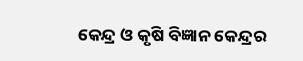କେନ୍ଦ୍ର ଓ କୃଷି ବିଜ୍ଞାନ କେନ୍ଦ୍ରର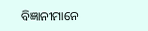ବିଜ୍ଞାନୀମାନେ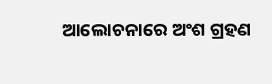ଆଲୋଚନାରେ ଅଂଶ ଗ୍ରହଣ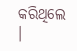କରିଥିଲେ ।